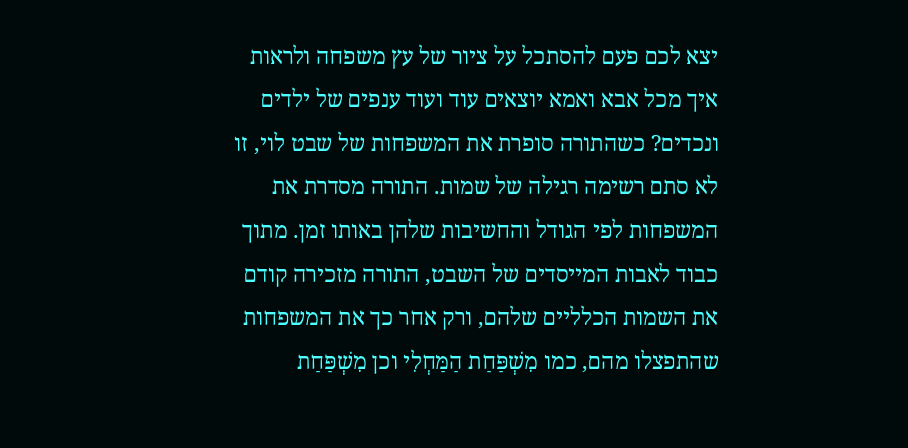יצא לכם פעם להסתכל על ציור של עץ משפחה ולראות איך מכל אבא ואמא יוצאים עוד ועוד ענפים של ילדים ונכדים? כשהתורה סופרת את המשפחות של שבט לוי, זו לא סתם רשימה רגילה של שמות. התורה מסדרת את המשפחות לפי הגודל והחשיבות שלהן באותו זמן. מתוך כבוד לאבות המייסדים של השבט, התורה מזכירה קודם את השמות הכלליים שלהם, ורק אחר כך את המשפחות שהתפצלו מהם, כמו מִשְׁפַּחַת הַמַּחְלִי וכן מִשְׁפַּחַת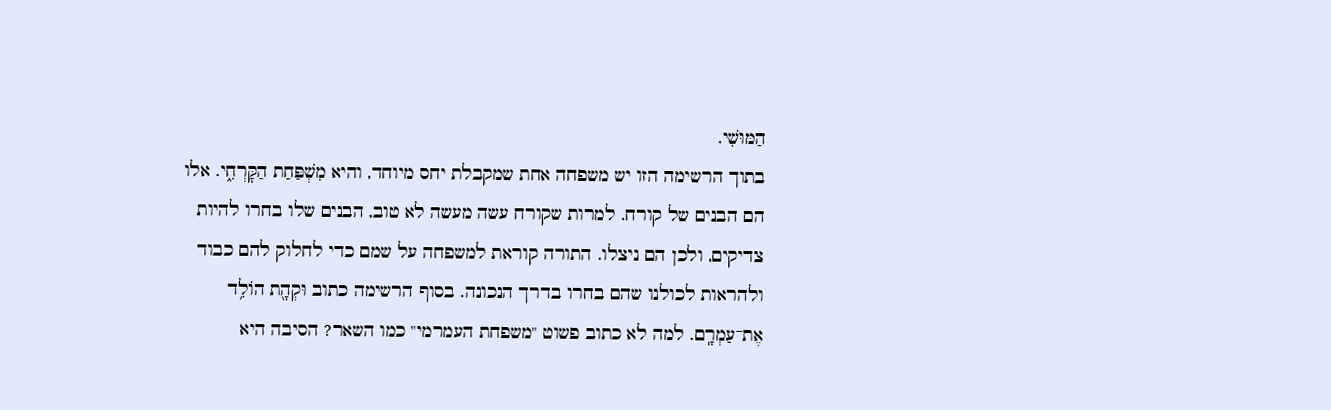הַמּוּשִׁי.
בתוך הרשימה הזו יש משפחה אחת שמקבלת יחס מיוחד, והיא מִשְׁפַּחַת הַקׇּרְחִ֑י. אלו הם הבנים של קורח. למרות שקורח עשה מעשה לא טוב, הבנים שלו בחרו להיות צדיקים, ולכן הם ניצלו. התורה קוראת למשפחה על שמם כדי לחלוק להם כבוד ולהראות לכולנו שהם בחרו בדרך הנכונה. בסוף הרשימה כתוב וּקְהָ֖ת הוֹלִ֥ד אֶת־עַמְרָֽם. למה לא כתוב פשוט "משפחת העמרמי" כמו השאר? הסיבה היא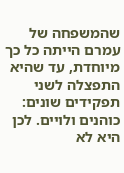שהמשפחה של עמרם הייתה כל כך מיוחדת, עד שהיא התפצלה לשני תפקידים שונים: כוהנים ולויים. לכן היא לא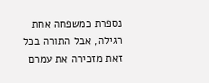נספרת כמשפחה אחת רגילה, אבל התורה בכל זאת מזכירה את עמרם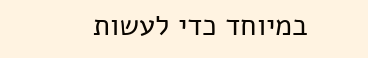במיוחד כדי לעשות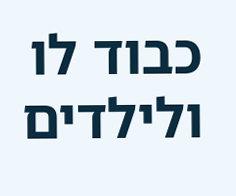כבוד לו ולילדים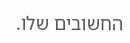החשובים שלו.